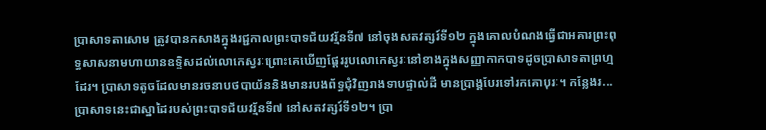ប្រាសាទតាសោម ត្រូវបានកសាងក្នុងរជ្ជកាលព្រះបាទជ័យវរ្ម័នទី៧ នៅចុងសតវត្សរ៍ទី១២ ក្នុងគោលបំណងធ្វើជាអគារព្រះពុទ្ធសាសនាមហាយានឧទ្ទិសដល់លោកេស្វរៈព្រោះគេឃើញផ្ដែររូបលោកេស្វរៈនៅខាងក្នុងសញ្ញាកាកបាទដូចប្រាសាទតាព្រហ្មដែរ។ ប្រាសាទតូចដែលមានរចនាបថបាយ័ននិងមានរបងព័ទ្ធជុំវិញរាងទាបផ្ទាល់ដី មានប្រាង្គបែរទៅរកគោបុរៈ។ កន្លែងរ...
ប្រាសាទនេះជាស្នាដៃរបស់ព្រះបាទជ័យវរ្ម័នទី៧ នៅសតវត្សរ៍ទី១២។ ប្រា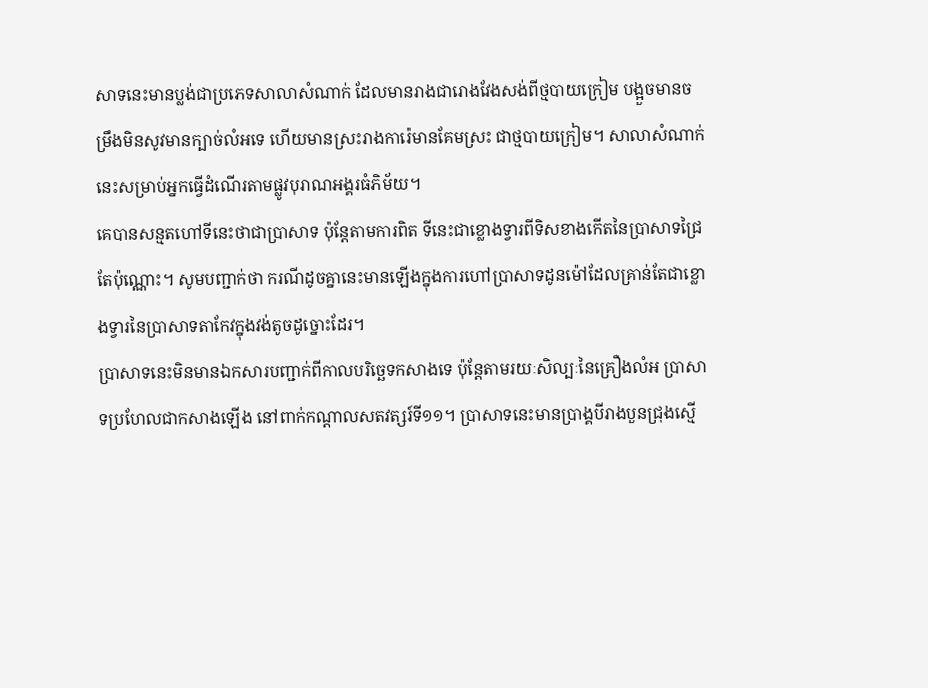សាទនេះមានប្លង់ជាប្រភេទសាលាសំណាក់ ដែលមានរាងជារោងវែងសង់ពីថ្មបាយក្រៀម បង្អួចមានចម្រឹងមិនសូវមានក្បាច់លំអទេ ហើយមានស្រះរាងការ៉េមានគែមស្រះ ជាថ្មបាយក្រៀម។ សាលាសំណាក់នេះសម្រាប់អ្នកធ្វើដំណើរតាមផ្លូវបុរាណអង្គរធំភិម័យ។
គេបានសន្មតហៅទីនេះថាជាប្រាសាទ ប៉ុន្តែតាមការពិត ទីនេះជាខ្លោងទ្វារពីទិសខាងកើតនៃប្រាសាទជ្រៃតែប៉ុណ្ណោះ។ សូមបញ្ជាក់ថា ករណីដូចគ្នានេះមានឡើងក្នុងការហៅប្រាសាទដូនម៉ៅដែលគ្រាន់តែជាខ្លោងទ្វារនៃប្រាសាទតាកែវក្នុងវង់តូចដូច្នោះដែរ។
ប្រាសាទនេះមិនមានឯកសារបញ្ជាក់ពីកាលបរិច្ឆេទកសាងទេ ប៉ុន្តែតាមរយៈសិល្បៈនៃគ្រឿងលំអ ប្រាសាទប្រហែលជាកសាងឡើង នៅពាក់កណ្ដាលសតវត្សរ៍ទី១១។ ប្រាសាទនេះមានប្រាង្គបីរាងបួនជ្រុងស្មើ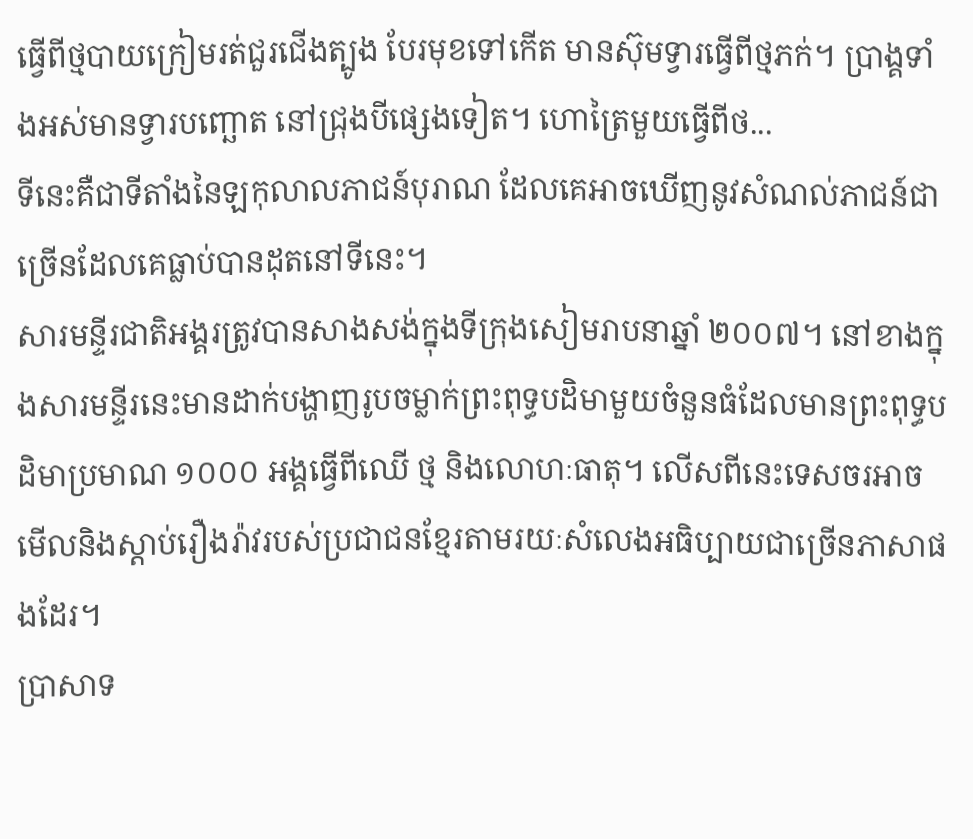ធ្វើពីថ្មបាយក្រៀមរត់ជួរជើងត្បូង បែរមុខទៅកើត មានស៊ុមទ្វារធ្វើពីថ្មភក់។ ប្រាង្គទាំងអស់មានទ្វារបញ្ឆោត នៅជ្រុងបីផ្សេងទៀត។ ហោត្រៃមួយធ្វើពីថ...
ទីនេះគឺជាទីតាំងនៃឡកុលាលភាជន៍បុរាណ ដែលគេអាចឃើញនូវសំណល់ភាជន៍ជាច្រើនដែលគេធ្លាប់បានដុតនៅទីនេះ។
សារមន្ទីរជាតិអង្គរត្រូវបានសាងសង់ក្នុងទីក្រុងសៀមរាបនាឆ្នាំ ២០០៧។ នៅខាងក្នុងសារមន្ទីរនេះមានដាក់បង្ហាញរូបចម្លាក់ព្រះពុទ្ធបដិមាមួយចំនួនធំដែលមានព្រះពុទ្ធបដិមាប្រមាណ ១០០០ អង្គធ្វើពីឈើ ថ្ម និងលោហៈធាតុ។ លើសពីនេះទេសចរអាចមើលនិងស្តាប់រឿងរ៉ាវរបស់ប្រជាជនខ្មែរតាមរយៈសំលេងអធិប្បាយជាច្រើនភាសាផងដែរ។
ប្រាសាទ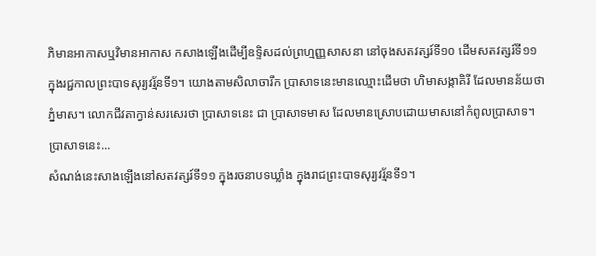ភិមានអាកាសឬវិមានអាកាស កសាងឡើងដើម្បីឧទ្ទិសដល់ព្រហ្មញ្ញសាសនា នៅចុងសតវត្សរ៍ទី១០ ដើមសតវត្សរ៍ទី១១ ក្នុងរជ្ជកាលព្រះបាទសុរ្យវរ្ម័នទី១។ យោងតាមសិលាចារឹក ប្រាសាទនេះមានឈ្មោះដើមថា ហិមាសង្កាគិរី ដែលមានន័យថា ភ្នំមាស។ លោកជីវតាក្វាន់សរសេរថា ប្រាសាទនេះ ជា ប្រាសាទមាស ដែលមានស្រោបដោយមាសនៅកំពូលប្រាសាទ។ ប្រាសាទនេះ...
សំណង់នេះសាងឡើងនៅសតវត្សរ៍ទី១១ ក្នុងរចនាបទឃ្លាំង ក្នុងរាជព្រះបាទសុរ្យវរ្ម័នទី១។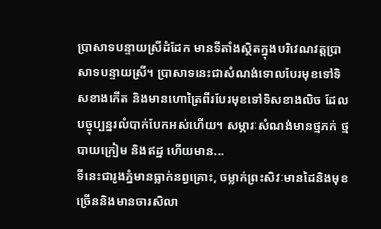ប្រាសាទបន្ទាយស្រីដំដែក មានទីតាំងស្ថិតក្នុងបរិវេណវត្តប្រាសាទបន្ទាយស្រី។ ប្រាសាទនេះជាសំណង់ទោលបែរមុខទៅទិសខាងកើត និងមានហោត្រៃពីរបែរមុខទៅទិសខាងលិច ដែលបច្ចុប្បន្នរលំបាក់បែកអស់ហើយ។ សម្ភារៈសំណង់មានថ្មភក់ ថ្មបាយក្រៀម និងឥដ្ឋ ហើយមាន...
ទីនេះជារូងភ្នំមានធ្លាក់នព្វគ្រោះ, ចម្លាក់ព្រះសិវៈមានដៃនិងមុខច្រើននិងមានចារសិលា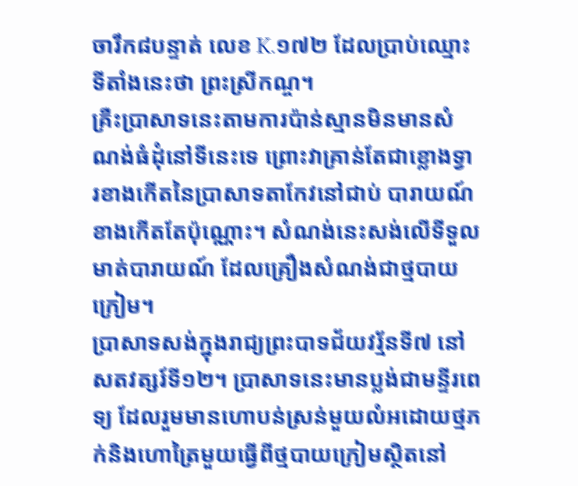ចារឹក៨បន្ទាត់ លេខ K.១៧២ ដែលប្រាប់ឈ្មោះទីតាំងនេះថា ព្រះស្រីកណ្ច។
គ្រឺះប្រាសាទនេះតាមការប៉ាន់ស្មានមិនមានសំណង់ធំដុំនៅទីនេះទេ ព្រោះវាគ្រាន់តែជាខ្លោងទ្វារខាងកើតនៃប្រាសាទតាកែវនៅជាប់ បារាយណ៍ខាងកើតតែប៉ុណ្ណោះ។ សំណង់នេះសង់លើទីទួលមាត់បារាយណ៍ ដែលគ្រឿងសំណង់ជាថ្មបាយក្រៀម។
ប្រាសាទសង់ក្នុងរាជ្យព្រះបាទជ័យវរ្ម័នទី៧ នៅសតវត្សរ៍ទី១២។ ប្រាសាទនេះមានប្លង់ជាមន្ទីរពេទ្យ ដែលរួមមានហោបន់ស្រន់មួយលំអដោយថ្មភក់និងហោត្រៃមួយធ្វើពីថ្មបាយក្រៀមស្ថិតនៅ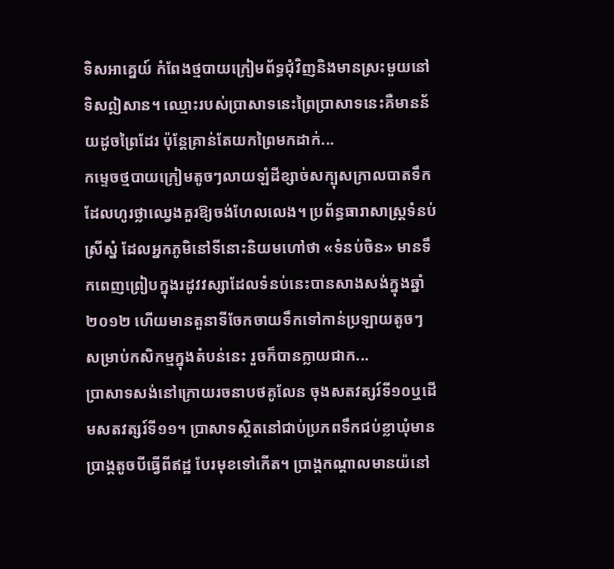ទិសអាគ្នេយ៍ កំពែងថ្មបាយក្រៀមព័ទ្ធជុំវិញនិងមានស្រះមួយនៅទិសឦសាន។ ឈ្មោះរបស់ប្រាសាទនេះព្រៃប្រាសាទនេះគឺមានន័យដូចព្រៃដែរ ប៉ុន្តែគ្រាន់តែយកព្រៃមកដាក់...
កម្ទេចថ្មបាយក្រៀមតូចៗលាយឡំដីខ្សាច់សក្បុសក្រាលបាតទឹកដែលហូរថ្លាឈ្វេងគួរឱ្យចង់ហែលលេង។ ប្រព័ន្ធធារាសាស្ត្រទំនប់ស្រីស្នំ ដែលអ្នកភូមិនៅទីនោះនិយមហៅថា «ទំនប់ចិន» មានទឹកពេញព្រៀបក្នុងរដូវវស្សាដែលទំនប់នេះបានសាងសង់ក្នុងឆ្នាំ ២០១២ ហើយមានតួនាទីចែកចាយទឹកទៅកាន់ប្រឡាយតូចៗ សម្រាប់កសិកម្មក្នុងតំបន់នេះ រួចក៏បានក្លាយជាក...
ប្រាសាទសង់នៅក្រោយរចនាបថគូលែន ចុងសតវត្សរ៍ទី១០ឬដើមសតវត្សរ៍ទី១១។ ប្រាសាទស្ថិតនៅជាប់ប្រភពទឹកជប់ខ្លាឃុំមានប្រាង្គតូចបីធ្វើពីឥដ្ឋ បែរមុខទៅកើត។ ប្រាង្គកណ្តាលមានយ៉នៅ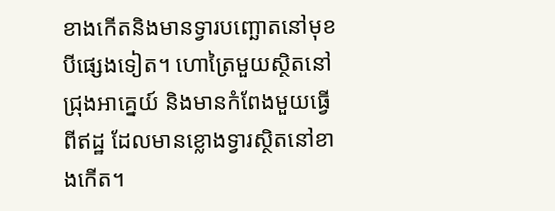ខាងកើតនិងមានទ្វារបញ្ឆោតនៅមុខបីផ្សេងទៀត។ ហោត្រៃមួយស្ថិតនៅជ្រុងអាគ្នេយ៍ និងមានកំពែងមួយធ្វើពីឥដ្ឋ ដែលមានខ្លោងទ្វារស្ថិតនៅខាងកើត។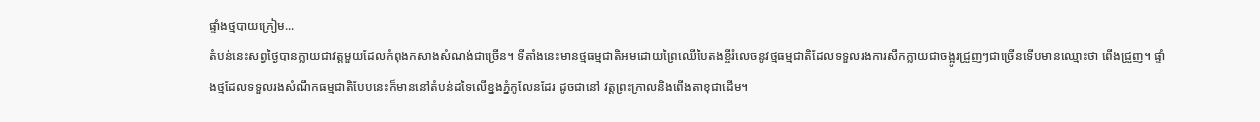ផ្ទាំងថ្មបាយក្រៀម...
តំបន់នេះសព្វថ្ងៃបានក្លាយជាវត្តមួយដែលកំពុងកសាងសំណង់ជាច្រើន។ ទីតាំងនេះមានថ្មធម្មជាតិអមដោយព្រៃឈើបៃតងខ្ចីរំលេចនូវថ្មធម្មជាតិដែលទទួលរងការសឹកក្លាយជាចង្អូរជ្រួញៗជាច្រើនទើបមានឈ្មោះថា ពើងជ្រួញ។ ផ្ទាំងថ្មដែលទទួលរងសំណឹកធម្មជាតិបែបនេះក៏មាននៅតំបន់ដទៃលើខ្នងភ្នំកូលែនដែរ ដូចជានៅ វត្តព្រះក្រាលនិងពើងតាខុជាដើម។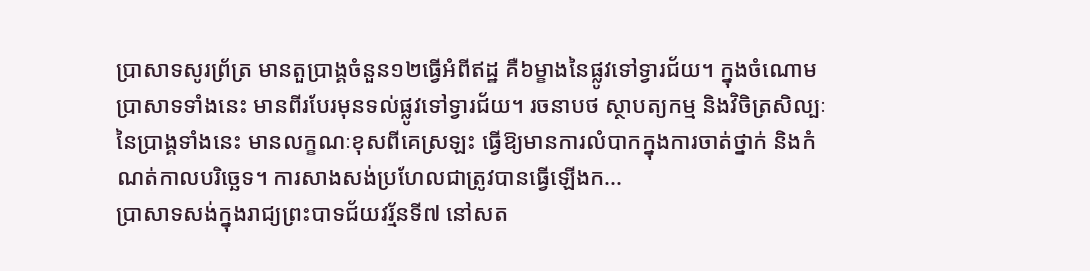ប្រាសាទសូរព្រ័ត្រ មានតួប្រាង្គចំនួន១២ធ្វើអំពីឥដ្ឋ គឺ៦ម្ខាងនៃផ្លូវទៅទ្វារជ័យ។ ក្នុងចំណោមប្រាសាទទាំងនេះ មានពីរបែរមុនទល់ផ្លូវទៅទ្វារជ័យ។ រចនាបថ ស្ថាបត្យកម្ម និងវិចិត្រសិល្បៈនៃប្រាង្គទាំងនេះ មានលក្ខណៈខុសពីគេស្រឡះ ធ្វើឱ្យមានការលំបាកក្នុងការចាត់ថ្នាក់ និងកំណត់កាលបរិច្ឆេទ។ ការសាងសង់ប្រហែលជាត្រូវបានធ្វើឡើងក...
ប្រាសាទសង់ក្នុងរាជ្យព្រះបាទជ័យវរ្ម័នទី៧ នៅសត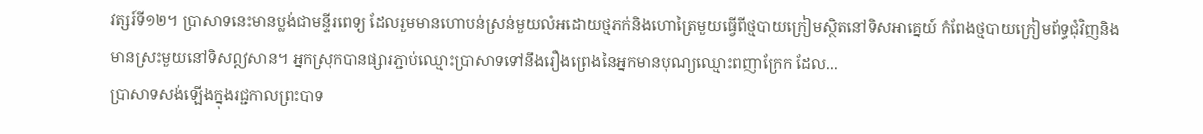វត្សរ៍ទី១២។ ប្រាសាទនេះមានប្លង់ជាមន្ទីរពេទ្យ ដែលរួមមានហោបន់ស្រន់មួយលំអដោយថ្មភក់និងហោត្រៃមួយធ្វើពីថ្មបាយក្រៀមស្ថិតនៅទិសអាគ្នេយ៍ កំពែងថ្មបាយក្រៀមព័ទ្ធជុំវិញនិងមានស្រះមួយនៅទិសឦសាន។ អ្នកស្រុកបានផ្សារភ្ជាប់ឈ្មោះប្រាសាទទៅនឹងរឿងព្រេងនៃអ្នកមានបុណ្យឈ្មោះពញាក្រែក ដែល...
ប្រាសាទសង់ឡើងក្នុងរជ្ជកាលព្រះបាទ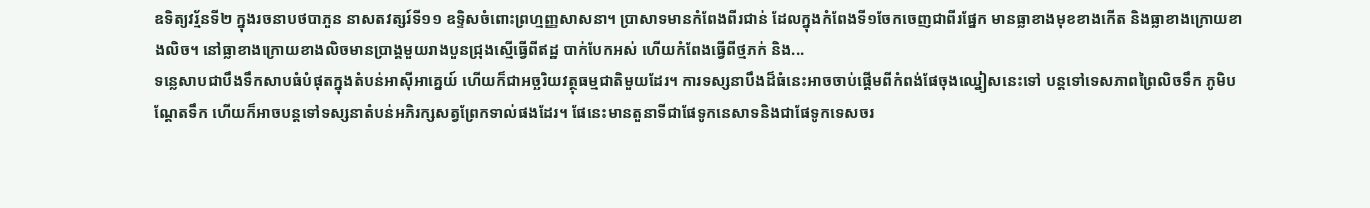ឧទិត្យវរ្ម័នទី២ ក្នុងរចនាបថបាភួន នាសតវត្សរ៍ទី១១ ឧទ្ទិសចំពោះព្រហ្មញ្ញសាសនា។ ប្រាសាទមានកំពែងពីរជាន់ ដែលក្នុងកំពែងទី១ចែកចេញជាពីរផ្នែក មានធ្លាខាងមុខខាងកើត និងធ្លាខាងក្រោយខាងលិច។ នៅធ្លាខាងក្រោយខាងលិចមានប្រាង្គមួយរាងបួនជ្រុងស្មើធ្វើពីឥដ្ឋ បាក់បែកអស់ ហើយកំពែងធ្វើពីថ្មភក់ និង...
ទន្លេសាបជាបឹងទឹកសាបធំបំផុតក្នុងតំបន់អាស៊ីអាគ្នេយ៍ ហើយក៏ជាអច្ឆរិយវត្ថុធម្មជាតិមួយដែរ។ ការទស្សនាបឹងដ៏ធំនេះអាចចាប់ផ្ដើមពីកំពង់ផែចុងឈ្នៀសនេះទៅ បន្តទៅទេសភាពព្រៃលិចទឹក ភូមិបណ្ដែតទឹក ហើយក៏អាចបន្តទៅទស្សនាតំបន់អភិរក្សសត្វព្រែកទាល់ផងដែរ។ ផែនេះមានតួនាទីជាផែទូកនេសាទនិងជាផែទូកទេសចរ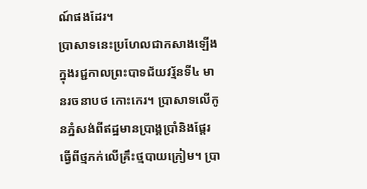ណ៍ផងដែរ។
ប្រាសាទនេះប្រហែលជាកសាងឡើងក្នុងរជ្ជកាលព្រះបាទជ័យវរ្ម័នទី៤ មានរចនាបថ កោះកេរ។ ប្រាសាទលើកូនភ្នំសង់ពីឥដ្ឋមានប្រាង្គប្រាំនិងផ្ដែរធ្វើពីថ្មភក់លើគ្រឹះថ្មបាយក្រៀម។ ប្រា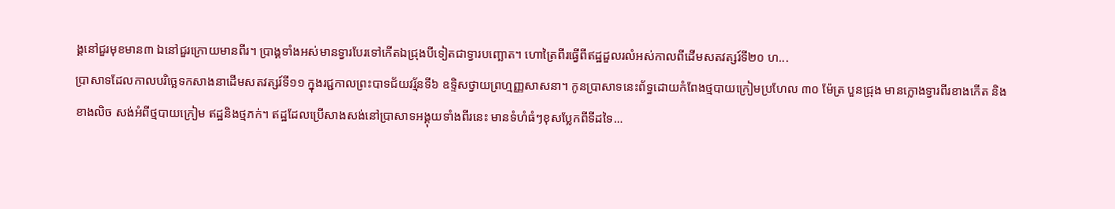ង្គនៅជួរមុខមាន៣ ឯនៅជួរក្រោយមានពីរ។ ប្រាង្គទាំងអស់មានទ្វារបែរទៅកើតឯជ្រុងបីទៀតជាទ្វារបញ្ឆោត។ ហោត្រៃពីរធ្វើពីឥដ្ឋដួលរលំអស់កាលពីដើមសតវត្សរ៍ទី២០ ហ...
ប្រាសាទដែលកាលបរិច្ឆេទកសាងនាដើមសតវត្សរ៍ទី១១ ក្នុងរជ្ជកាលព្រះបាទជ័យវរ្ម័នទី៦ ឧទ្ទិសថ្វាយព្រហ្មញ្ញសាសនា។ កូនប្រាសាទនេះព័ទ្ធដោយកំពែងថ្មបាយក្រៀមប្រហែល ៣០ ម៉ែត្រ បួនជ្រុង មានក្លោងទ្វារពីរខាងកើត និងខាងលិច សង់អំពីថ្មបាយក្រៀម ឥដ្ឋនិងថ្មភក់។ ឥដ្ឋដែលប្រើសាងសង់នៅប្រាសាទអង្គុយទាំងពីរនេះ មានទំហំធំៗខុសប្លែកពីទីដទៃ...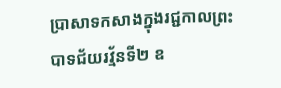ប្រាសាទកសាងក្នុងរជ្ជកាលព្រះបាទជ័យរវ្ម័នទី២ ឧ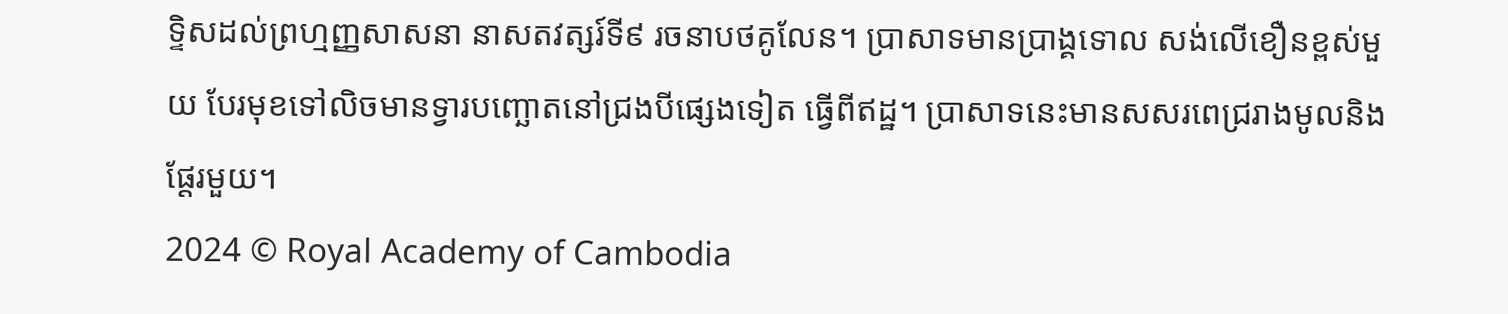ទ្ទិសដល់ព្រហ្មញ្ញសាសនា នាសតវត្សរ៍ទី៩ រចនាបថគូលែន។ ប្រាសាទមានប្រាង្គទោល សង់លើខឿនខ្ពស់មួយ បែរមុខទៅលិចមានទ្វារបញ្ឆោតនៅជ្រងបីផ្សេងទៀត ធ្វើពីឥដ្ឋ។ ប្រាសាទនេះមានសសរពេជ្ររាងមូលនិងផ្តែរមួយ។
2024 © Royal Academy of Cambodia